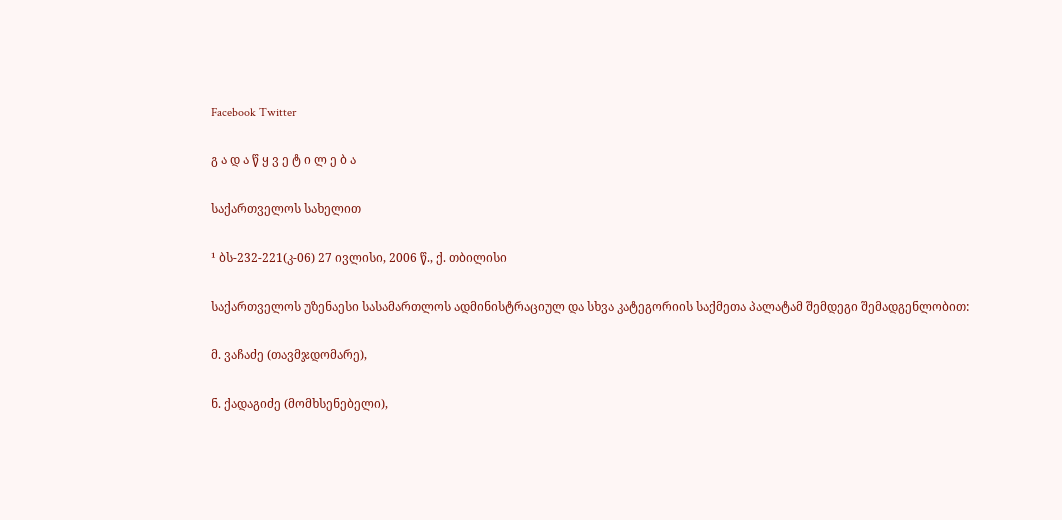Facebook Twitter

გ ა დ ა წ ყ ვ ე ტ ი ლ ე ბ ა

საქართველოს სახელით

¹ ბს-232-221(კ-06) 27 ივლისი, 2006 წ., ქ. თბილისი

საქართველოს უზენაესი სასამართლოს ადმინისტრაციულ და სხვა კატეგორიის საქმეთა პალატამ შემდეგი შემადგენლობით:

მ. ვაჩაძე (თავმჯდომარე),

ნ. ქადაგიძე (მომხსენებელი),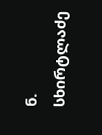ნ. სხირტლაძე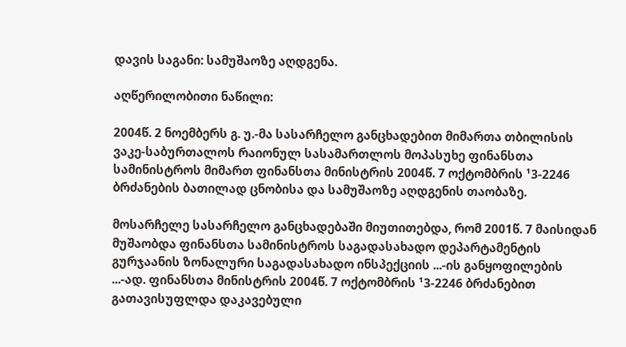დავის საგანი: სამუშაოზე აღდგენა.

აღწერილობითი ნაწილი:

2004წ. 2 ნოემბერს გ. უ.-მა სასარჩელო განცხადებით მიმართა თბილისის ვაკე-საბურთალოს რაიონულ სასამართლოს მოპასუხე ფინანსთა სამინისტროს მიმართ ფინანსთა მინისტრის 2004წ. 7 ოქტომბრის ¹3-2246 ბრძანების ბათილად ცნობისა და სამუშაოზე აღდგენის თაობაზე.

მოსარჩელე სასარჩელო განცხადებაში მიუთითებდა, რომ 2001წ. 7 მაისიდან მუშაობდა ფინანსთა სამინისტროს საგადასახადო დეპარტამენტის გურჯაანის ზონალური საგადასახადო ინსპექციის ...-ის განყოფილების ...-ად. ფინანსთა მინისტრის 2004წ. 7 ოქტომბრის ¹3-2246 ბრძანებით გათავისუფლდა დაკავებული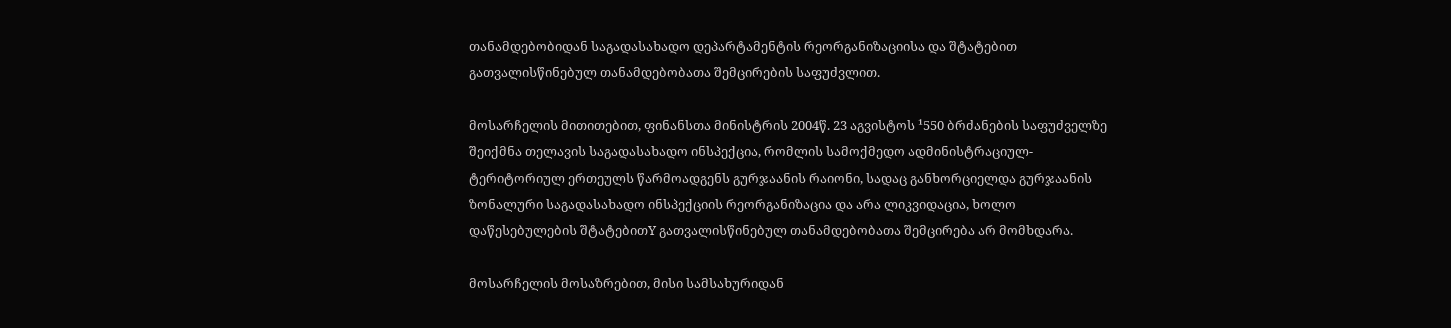თანამდებობიდან საგადასახადო დეპარტამენტის რეორგანიზაციისა და შტატებით გათვალისწინებულ თანამდებობათა შემცირების საფუძვლით.

მოსარჩელის მითითებით, ფინანსთა მინისტრის 2004წ. 23 აგვისტოს ¹550 ბრძანების საფუძველზე შეიქმნა თელავის საგადასახადო ინსპექცია, რომლის სამოქმედო ადმინისტრაციულ-ტერიტორიულ ერთეულს წარმოადგენს გურჯაანის რაიონი, სადაც განხორციელდა გურჯაანის ზონალური საგადასახადო ინსპექციის რეორგანიზაცია და არა ლიკვიდაცია, ხოლო დაწესებულების შტატებითY გათვალისწინებულ თანამდებობათა შემცირება არ მომხდარა.

მოსარჩელის მოსაზრებით, მისი სამსახურიდან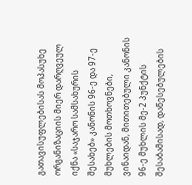გათავისუფლებისას მოპასუხე ორგანიზაციის მიერ დარღვეულ იქნა «საჯარო სამსახურის შესახებ» კანონის 96-ე და 97-ე მუხლების მოთხოვნები, ვინაიდან, მითითებული კანონის 96-ე მუხლის მე-2 პუნქტის შესაბამისად, დაწესებულების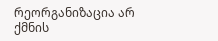რეორგანიზაცია არ ქმნის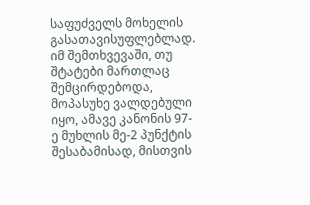საფუძველს მოხელის გასათავისუფლებლად. იმ შემთხვევაში, თუ შტატები მართლაც შემცირდებოდა, მოპასუხე ვალდებული იყო, ამავე კანონის 97-ე მუხლის მე-2 პუნქტის შესაბამისად, მისთვის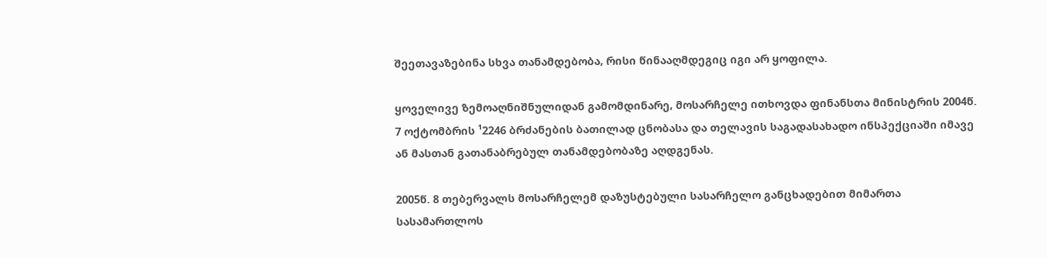შეეთავაზებინა სხვა თანამდებობა, რისი წინააღმდეგიც იგი არ ყოფილა.

ყოველივე ზემოაღნიშნულიდან გამომდინარე, მოსარჩელე ითხოვდა ფინანსთა მინისტრის 2004წ. 7 ოქტომბრის ¹2246 ბრძანების ბათილად ცნობასა და თელავის საგადასახადო ინსპექციაში იმავე ან მასთან გათანაბრებულ თანამდებობაზე აღდგენას.

2005წ. 8 თებერვალს მოსარჩელემ დაზუსტებული სასარჩელო განცხადებით მიმართა სასამართლოს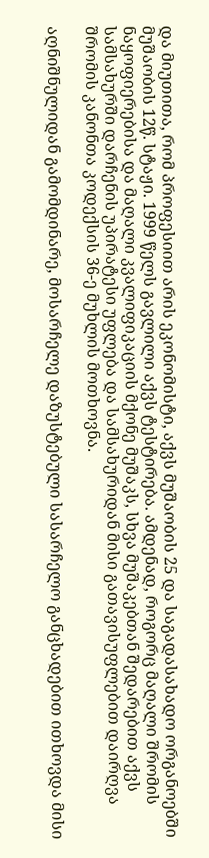და მიუთითა, რომ პროფესიით არის ეკონომისტი, აქვს მუშაობის 25 და საგადასახადო ორგანოებში მუშაობის 12წ. სტაჟი. 1999 წელს გავლილი აქვს ტესტირება. ამდენად, როგორც მაღალი შრომის ნაყოფიერებისა და მაღალი კვალიფიკაციის მქონე მუშაკს, სხვა მუშაკებთან შედარებით აქვს სამსახურში დარჩენის უპირატესი უფლება და სამსახურიდან მისი გათავისუფლებით დაირღვა შრომის კანონთა კოდექსის 36-ე მუხლის მოთხოვნა.

აღნიშნულიდან გამომდინარე, მოსარჩელე დაზუსტებული სასარჩელო განცხადებით ითხოვდა მისი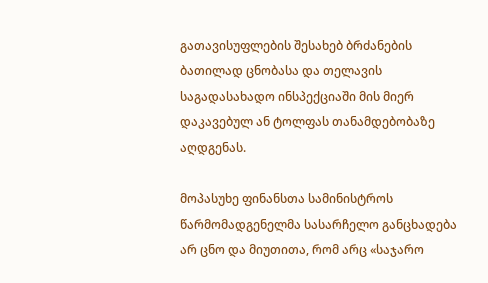გათავისუფლების შესახებ ბრძანების ბათილად ცნობასა და თელავის საგადასახადო ინსპექციაში მის მიერ დაკავებულ ან ტოლფას თანამდებობაზე აღდგენას.

მოპასუხე ფინანსთა სამინისტროს წარმომადგენელმა სასარჩელო განცხადება არ ცნო და მიუთითა, რომ არც «საჯარო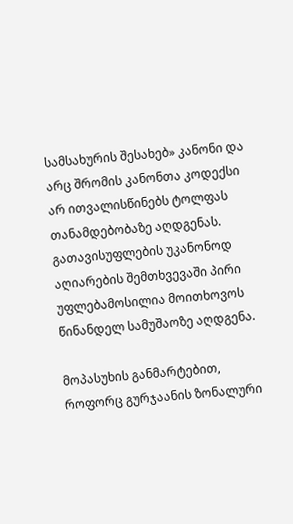სამსახურის შესახებ» კანონი და არც შრომის კანონთა კოდექსი არ ითვალისწინებს ტოლფას თანამდებობაზე აღდგენას. გათავისუფლების უკანონოდ აღიარების შემთხვევაში პირი უფლებამოსილია მოითხოვოს წინანდელ სამუშაოზე აღდგენა.

მოპასუხის განმარტებით, როფორც გურჯაანის ზონალური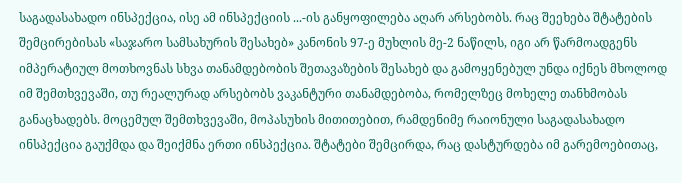საგადასახადო ინსპექცია, ისე ამ ინსპექციის ...-ის განყოფილება აღარ არსებობს. რაც შეეხება შტატების შემცირებისას «საჯარო სამსახურის შესახებ» კანონის 97-ე მუხლის მე-2 ნაწილს, იგი არ წარმოადგენს იმპერატიულ მოთხოვნას სხვა თანამდებობის შეთავაზების შესახებ და გამოყენებულ უნდა იქნეს მხოლოდ იმ შემთხვევაში‚ თუ რეალურად არსებობს ვაკანტური თანამდებობა, რომელზეც მოხელე თანხმობას განაცხადებს. მოცემულ შემთხვევაში, მოპასუხის მითითებით, რამდენიმე რაიონული საგადასახადო ინსპექცია გაუქმდა და შეიქმნა ერთი ინსპექცია. შტატები შემცირდა, რაც დასტურდება იმ გარემოებითაც,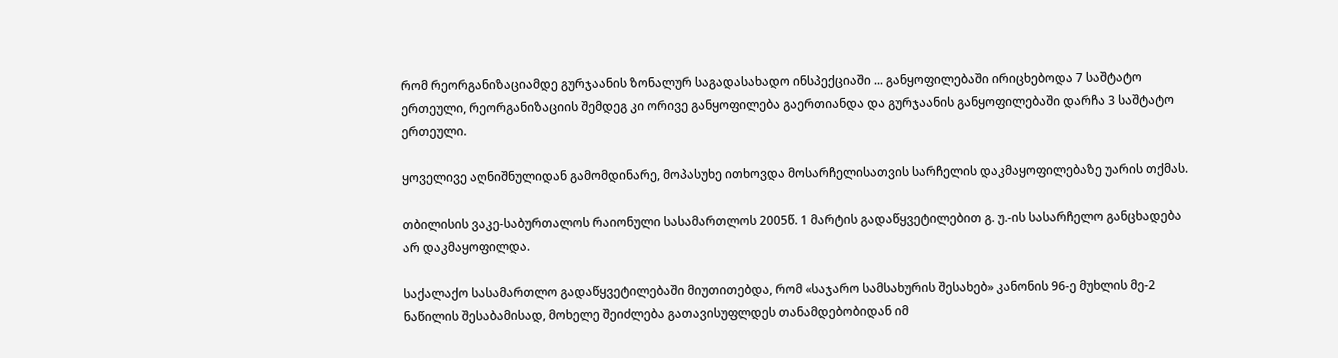რომ რეორგანიზაციამდე გურჯაანის ზონალურ საგადასახადო ინსპექციაში ... განყოფილებაში ირიცხებოდა 7 საშტატო ერთეული, რეორგანიზაციის შემდეგ კი ორივე განყოფილება გაერთიანდა და გურჯაანის განყოფილებაში დარჩა 3 საშტატო ერთეული.

ყოველივე აღნიშნულიდან გამომდინარე, მოპასუხე ითხოვდა მოსარჩელისათვის სარჩელის დაკმაყოფილებაზე უარის თქმას.

თბილისის ვაკე-საბურთალოს რაიონული სასამართლოს 2005წ. 1 მარტის გადაწყვეტილებით გ. უ.-ის სასარჩელო განცხადება არ დაკმაყოფილდა.

საქალაქო სასამართლო გადაწყვეტილებაში მიუთითებდა, რომ «საჯარო სამსახურის შესახებ» კანონის 96-ე მუხლის მე-2 ნაწილის შესაბამისად, მოხელე შეიძლება გათავისუფლდეს თანამდებობიდან იმ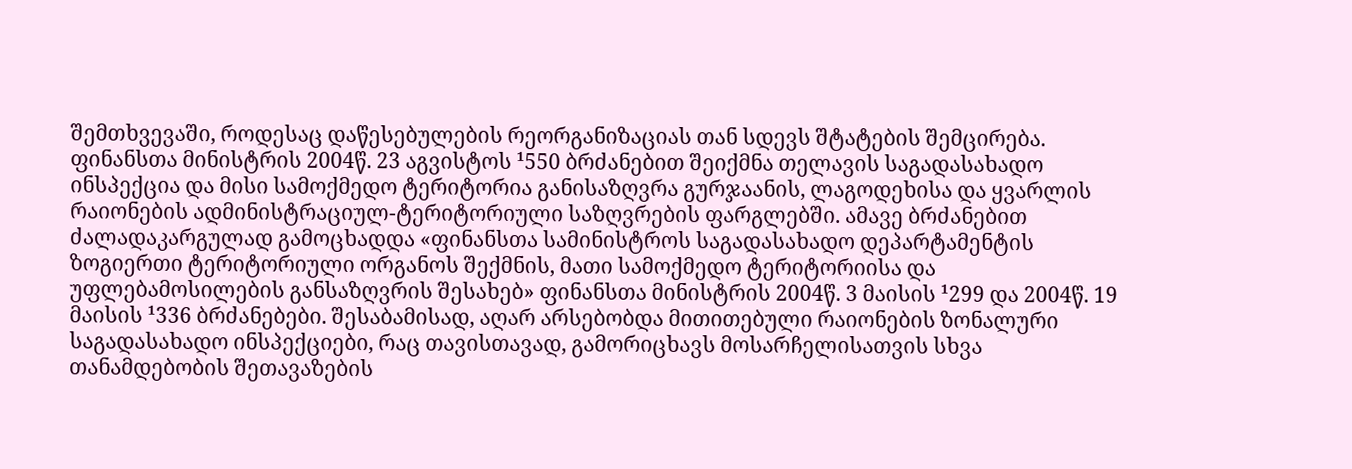შემთხვევაში, როდესაც დაწესებულების რეორგანიზაციას თან სდევს შტატების შემცირება. ფინანსთა მინისტრის 2004წ. 23 აგვისტოს ¹550 ბრძანებით შეიქმნა თელავის საგადასახადო ინსპექცია და მისი სამოქმედო ტერიტორია განისაზღვრა გურჯაანის, ლაგოდეხისა და ყვარლის რაიონების ადმინისტრაციულ-ტერიტორიული საზღვრების ფარგლებში. ამავე ბრძანებით ძალადაკარგულად გამოცხადდა «ფინანსთა სამინისტროს საგადასახადო დეპარტამენტის ზოგიერთი ტერიტორიული ორგანოს შექმნის, მათი სამოქმედო ტერიტორიისა და უფლებამოსილების განსაზღვრის შესახებ» ფინანსთა მინისტრის 2004წ. 3 მაისის ¹299 და 2004წ. 19 მაისის ¹336 ბრძანებები. შესაბამისად, აღარ არსებობდა მითითებული რაიონების ზონალური საგადასახადო ინსპექციები, რაც თავისთავად, გამორიცხავს მოსარჩელისათვის სხვა თანამდებობის შეთავაზების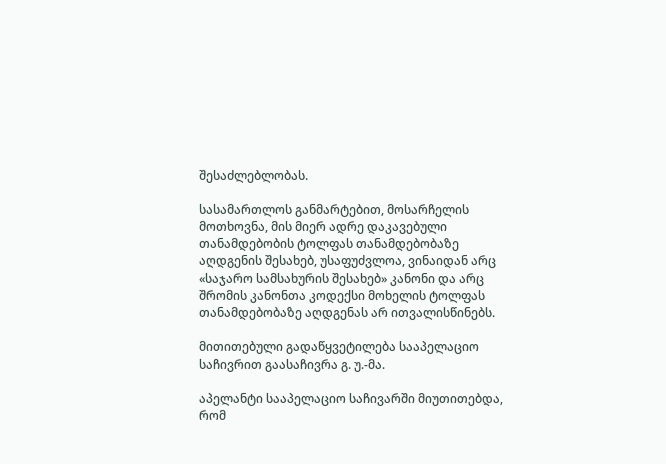შესაძლებლობას.

სასამართლოს განმარტებით, მოსარჩელის მოთხოვნა, მის მიერ ადრე დაკავებული თანამდებობის ტოლფას თანამდებობაზე აღდგენის შესახებ, უსაფუძვლოა, ვინაიდან არც «საჯარო სამსახურის შესახებ» კანონი და არც შრომის კანონთა კოდექსი მოხელის ტოლფას თანამდებობაზე აღდგენას არ ითვალისწინებს.

მითითებული გადაწყვეტილება სააპელაციო საჩივრით გაასაჩივრა გ. უ.-მა.

აპელანტი სააპელაციო საჩივარში მიუთითებდა, რომ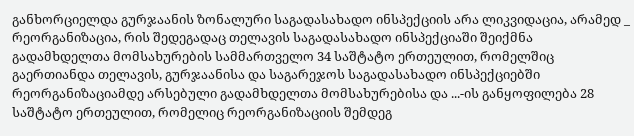განხორციელდა გურჯაანის ზონალური საგადასახადო ინსპექციის არა ლიკვიდაცია, არამედ _ რეორგანიზაცია, რის შედეგადაც თელავის საგადასახადო ინსპექციაში შეიქმნა გადამხდელთა მომსახურების სამმართველო 34 საშტატო ერთეულით, რომელშიც გაერთიანდა თელავის, გურჯაანისა და საგარეჯოს საგადასახადო ინსპექციებში რეორგანიზაციამდე არსებული გადამხდელთა მომსახურებისა და ...-ის განყოფილება 28 საშტატო ერთეულით, რომელიც რეორგანიზაციის შემდეგ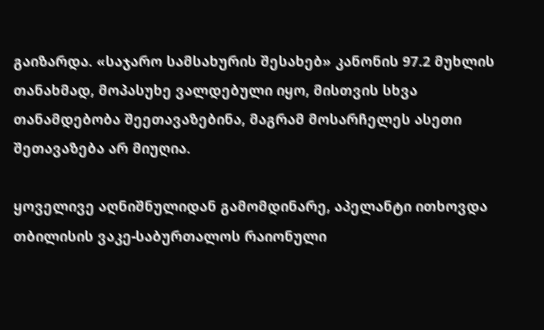გაიზარდა. «საჯარო სამსახურის შესახებ» კანონის 97.2 მუხლის თანახმად, მოპასუხე ვალდებული იყო, მისთვის სხვა თანამდებობა შეეთავაზებინა, მაგრამ მოსარჩელეს ასეთი შეთავაზება არ მიუღია.

ყოველივე აღნიშნულიდან გამომდინარე, აპელანტი ითხოვდა თბილისის ვაკე-საბურთალოს რაიონული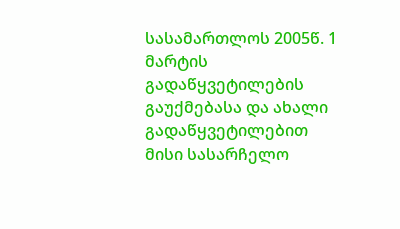სასამართლოს 2005წ. 1 მარტის გადაწყვეტილების გაუქმებასა და ახალი გადაწყვეტილებით მისი სასარჩელო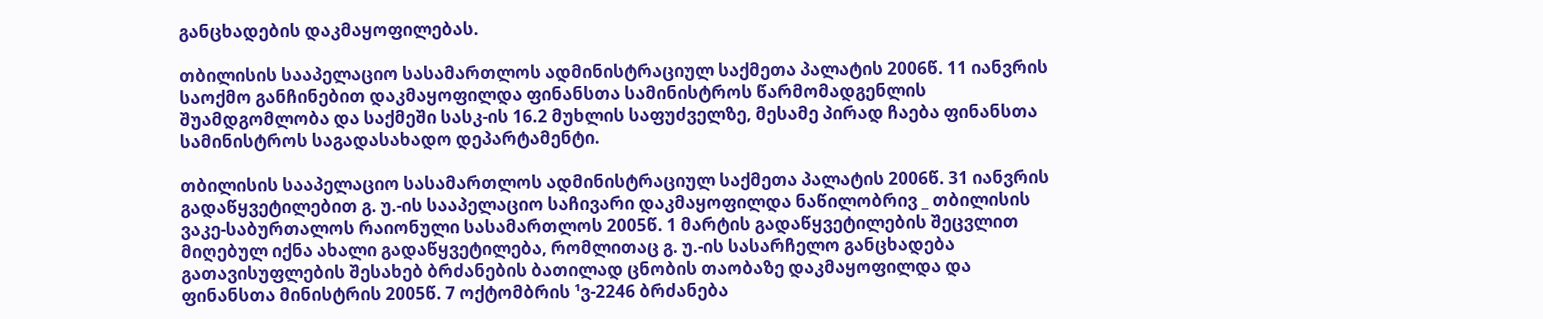განცხადების დაკმაყოფილებას.

თბილისის სააპელაციო სასამართლოს ადმინისტრაციულ საქმეთა პალატის 2006წ. 11 იანვრის საოქმო განჩინებით დაკმაყოფილდა ფინანსთა სამინისტროს წარმომადგენლის შუამდგომლობა და საქმეში სასკ-ის 16.2 მუხლის საფუძველზე, მესამე პირად ჩაება ფინანსთა სამინისტროს საგადასახადო დეპარტამენტი.

თბილისის სააპელაციო სასამართლოს ადმინისტრაციულ საქმეთა პალატის 2006წ. 31 იანვრის გადაწყვეტილებით გ. უ.-ის სააპელაციო საჩივარი დაკმაყოფილდა ნაწილობრივ _ თბილისის ვაკე-საბურთალოს რაიონული სასამართლოს 2005წ. 1 მარტის გადაწყვეტილების შეცვლით მიღებულ იქნა ახალი გადაწყვეტილება, რომლითაც გ. უ.-ის სასარჩელო განცხადება გათავისუფლების შესახებ ბრძანების ბათილად ცნობის თაობაზე დაკმაყოფილდა და ფინანსთა მინისტრის 2005წ. 7 ოქტომბრის ¹ვ-2246 ბრძანება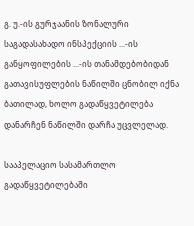გ. უ.-ის გურჯაანის ზონალური საგადასახადო ინსპექციის ...-ის განყოფილების ...-ის თანამდებობიდან გათავისუფლების ნაწილში ცნობილ იქნა ბათილად, ხოლო გადაწყვეტილება დანარჩენ ნაწილში დარჩა უცვლელად.

სააპელაციო სასამართლო გადაწყვეტილებაში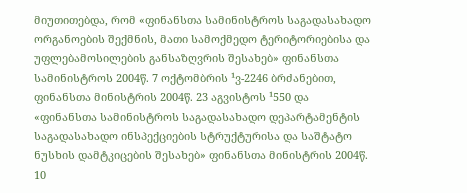მიუთითებდა, რომ «ფინანსთა სამინისტროს საგადასახადო ორგანოების შექმნის, მათი სამოქმედო ტერიტორიებისა და უფლებამოსილების განსაზღვრის შესახებ» ფინანსთა სამინისტროს 2004წ. 7 ოქტომბრის ¹ვ-2246 ბრძანებით, ფინანსთა მინისტრის 2004წ. 23 აგვისტოს ¹550 და «ფინანსთა სამინისტროს საგადასახადო დეპარტამენტის საგადასახადო ინსპექციების სტრუქტურისა და საშტატო ნუსხის დამტკიცების შესახებ» ფინანსთა მინისტრის 2004წ. 10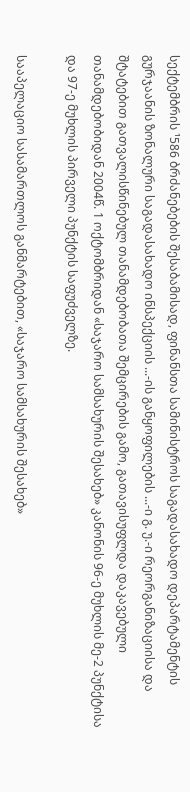სექტემბრის ¹586 ბრძანებების შესაბამისად, ფინანსთა სამინისტროს საგადასახადო დეპარტამენტის გურჯაანის ზონალური საგადასახადო ინსპექციის ...-ის განყოფილების ...-ი გ. უ.-ი რეორგანიზაციისა და შტატებით გათვალისწინებულ თანამდებობათა შემცირების გამო, გათავისუფლდა დაკავებული თანამდებობიდან 2004წ. 1 ოქტომბრიდან «საჯარო სამსახურის შესახებ» კანონის 96-ე მუხლის მე-2 პუნქტისა და 97-ე მუხლის პირველი პუნქტის საფუძველზე.

სააპელაციო სასამართლოს განმარტებით, «საჯარო სამსახურის შესახებ»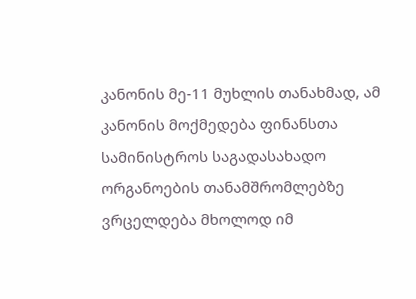კანონის მე-11 მუხლის თანახმად, ამ კანონის მოქმედება ფინანსთა სამინისტროს საგადასახადო ორგანოების თანამშრომლებზე ვრცელდება მხოლოდ იმ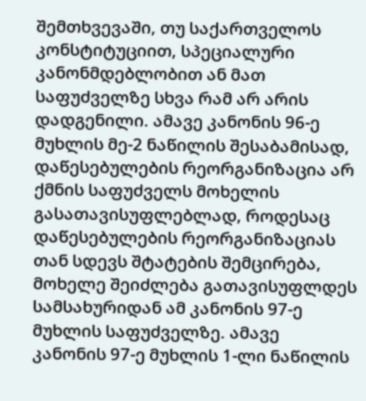შემთხვევაში, თუ საქართველოს კონსტიტუციით, სპეციალური კანონმდებლობით ან მათ საფუძველზე სხვა რამ არ არის დადგენილი. ამავე კანონის 96-ე მუხლის მე-2 ნაწილის შესაბამისად, დაწესებულების რეორგანიზაცია არ ქმნის საფუძველს მოხელის გასათავისუფლებლად, როდესაც დაწესებულების რეორგანიზაციას თან სდევს შტატების შემცირება, მოხელე შეიძლება გათავისუფლდეს სამსახურიდან ამ კანონის 97-ე მუხლის საფუძველზე. ამავე კანონის 97-ე მუხლის 1-ლი ნაწილის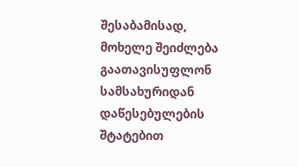შესაბამისად, მოხელე შეიძლება გაათავისუფლონ სამსახურიდან დაწესებულების შტატებით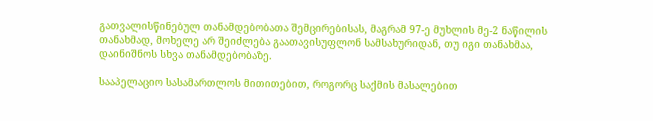გათვალისწინებულ თანამდებობათა შემცირებისას, მაგრამ 97-ე მუხლის მე-2 ნაწილის თანახმად, მოხელე არ შეიძლება გაათავისუფლონ სამსახურიდან, თუ იგი თანახმაა, დაინიშნოს სხვა თანამდებობაზე.

სააპელაციო სასამართლოს მითითებით, როგორც საქმის მასალებით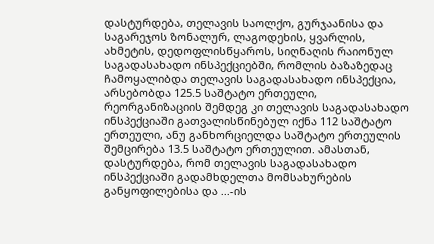დასტურდება, თელავის საოლქო, გურჯაანისა და საგარეჯოს ზონალურ, ლაგოდეხის, ყვარლის, ახმეტის, დედოფლისწყაროს, სიღნაღის რაიონულ საგადასახადო ინსპექციებში, რომლის ბაზაზედაც ჩამოყალიბდა თელავის საგადასახადო ინსპექცია, არსებობდა 125.5 საშტატო ერთეული, რეორგანიზაციის შემდეგ კი თელავის საგადასახადო ინსპექციაში გათვალისწინებულ იქნა 112 საშტატო ერთეული, ანუ განხორციელდა საშტატო ერთეულის შემცირება 13.5 საშტატო ერთეულით. ამასთან, დასტურდება, რომ თელავის საგადასახადო ინსპექციაში გადამხდელთა მომსახურების განყოფილებისა და ...-ის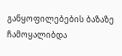განყოფილებების ბაზაზე ჩამოყალიბდა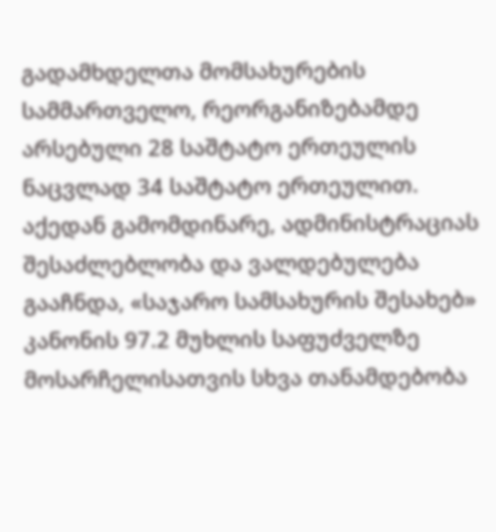გადამხდელთა მომსახურების სამმართველო, რეორგანიზებამდე არსებული 28 საშტატო ერთეულის ნაცვლად 34 საშტატო ერთეულით. აქედან გამომდინარე, ადმინისტრაციას შესაძლებლობა და ვალდებულება გააჩნდა, «საჯარო სამსახურის შესახებ» კანონის 97.2 მუხლის საფუძველზე მოსარჩელისათვის სხვა თანამდებობა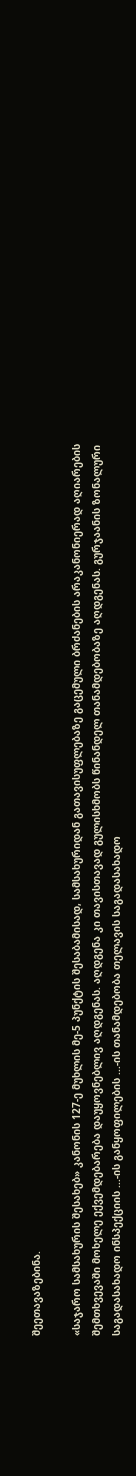შეეთავაზებინა.

«საჯარო სამსახურის შესახებ» კანონის 127-ე მუხლის მე-5 პუნქტის შესაბამისად, სამსახურიდან გათავისუფლებაზე გაცემული ბრძანების არაკანონიერად აღიარების შემთხვევაში მოხელე ექვემდებარება დაუყოვნებლივ აღდგენას. აღდგენა კი თავისთავად გულისხმობს წინანდელ თანამდებობაზე აღდგენას. გურჯაანის ზონალური საგადასახადო ინსპექციის ...-ის განყოფილების ...-ის თანამდებობა თელავის საგადასახადო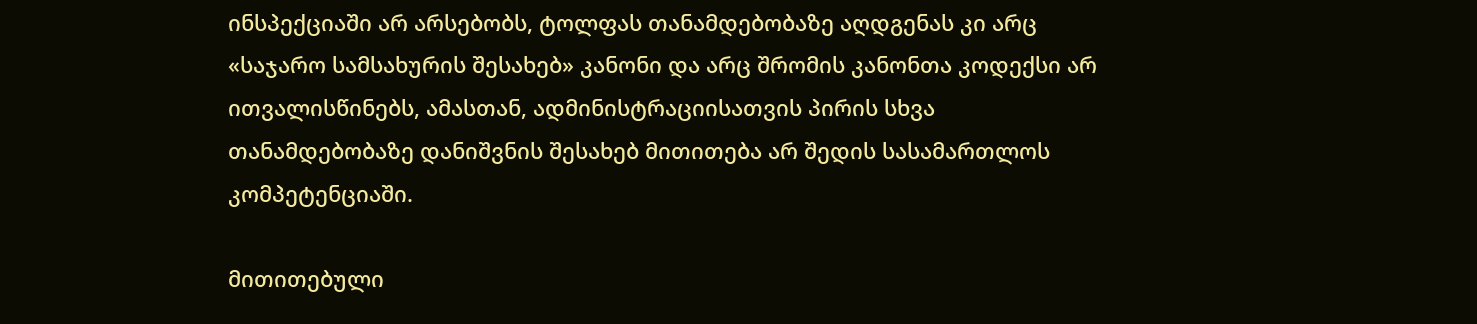ინსპექციაში არ არსებობს, ტოლფას თანამდებობაზე აღდგენას კი არც «საჯარო სამსახურის შესახებ» კანონი და არც შრომის კანონთა კოდექსი არ ითვალისწინებს, ამასთან, ადმინისტრაციისათვის პირის სხვა თანამდებობაზე დანიშვნის შესახებ მითითება არ შედის სასამართლოს კომპეტენციაში.

მითითებული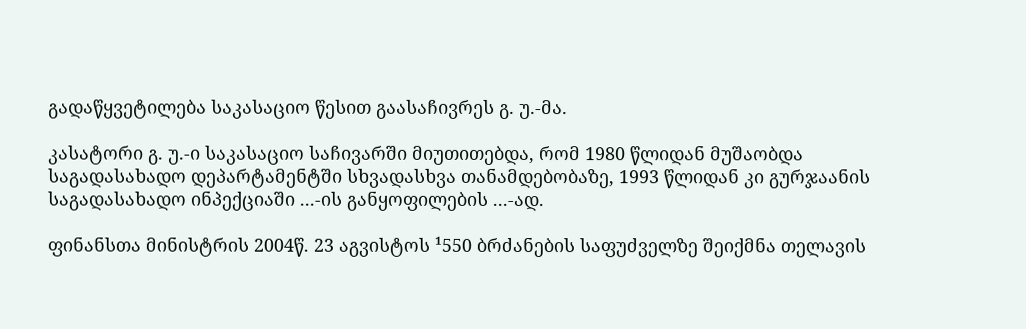გადაწყვეტილება საკასაციო წესით გაასაჩივრეს გ. უ.-მა.

კასატორი გ. უ.-ი საკასაციო საჩივარში მიუთითებდა, რომ 1980 წლიდან მუშაობდა საგადასახადო დეპარტამენტში სხვადასხვა თანამდებობაზე, 1993 წლიდან კი გურჯაანის საგადასახადო ინპექციაში ...-ის განყოფილების ...-ად.

ფინანსთა მინისტრის 2004წ. 23 აგვისტოს ¹550 ბრძანების საფუძველზე შეიქმნა თელავის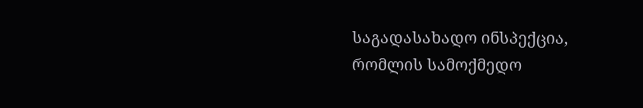საგადასახადო ინსპექცია, რომლის სამოქმედო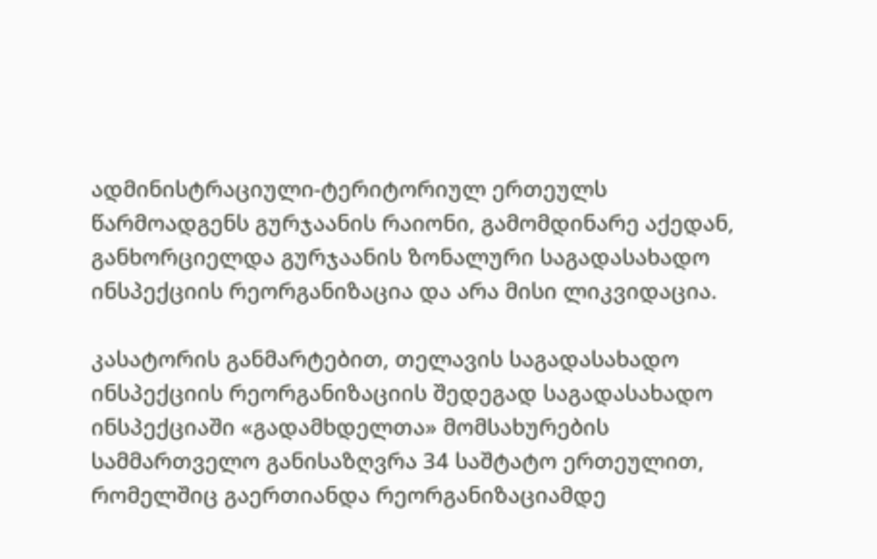ადმინისტრაციული-ტერიტორიულ ერთეულს წარმოადგენს გურჯაანის რაიონი, გამომდინარე აქედან, განხორციელდა გურჯაანის ზონალური საგადასახადო ინსპექციის რეორგანიზაცია და არა მისი ლიკვიდაცია.

კასატორის განმარტებით, თელავის საგადასახადო ინსპექციის რეორგანიზაციის შედეგად საგადასახადო ინსპექციაში «გადამხდელთა» მომსახურების სამმართველო განისაზღვრა 34 საშტატო ერთეულით, რომელშიც გაერთიანდა რეორგანიზაციამდე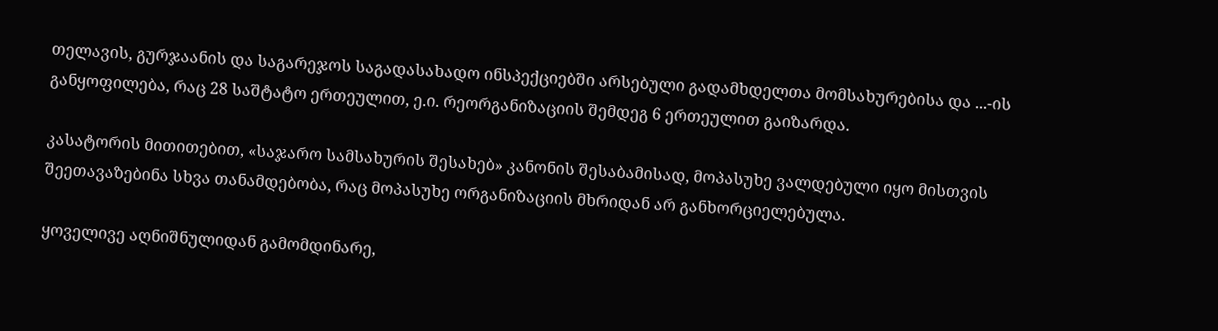თელავის, გურჯაანის და საგარეჯოს საგადასახადო ინსპექციებში არსებული გადამხდელთა მომსახურებისა და ...-ის განყოფილება, რაც 28 საშტატო ერთეულით, ე.ი. რეორგანიზაციის შემდეგ 6 ერთეულით გაიზარდა.

კასატორის მითითებით, «საჯარო სამსახურის შესახებ» კანონის შესაბამისად, მოპასუხე ვალდებული იყო მისთვის შეეთავაზებინა სხვა თანამდებობა, რაც მოპასუხე ორგანიზაციის მხრიდან არ განხორციელებულა.

ყოველივე აღნიშნულიდან გამომდინარე,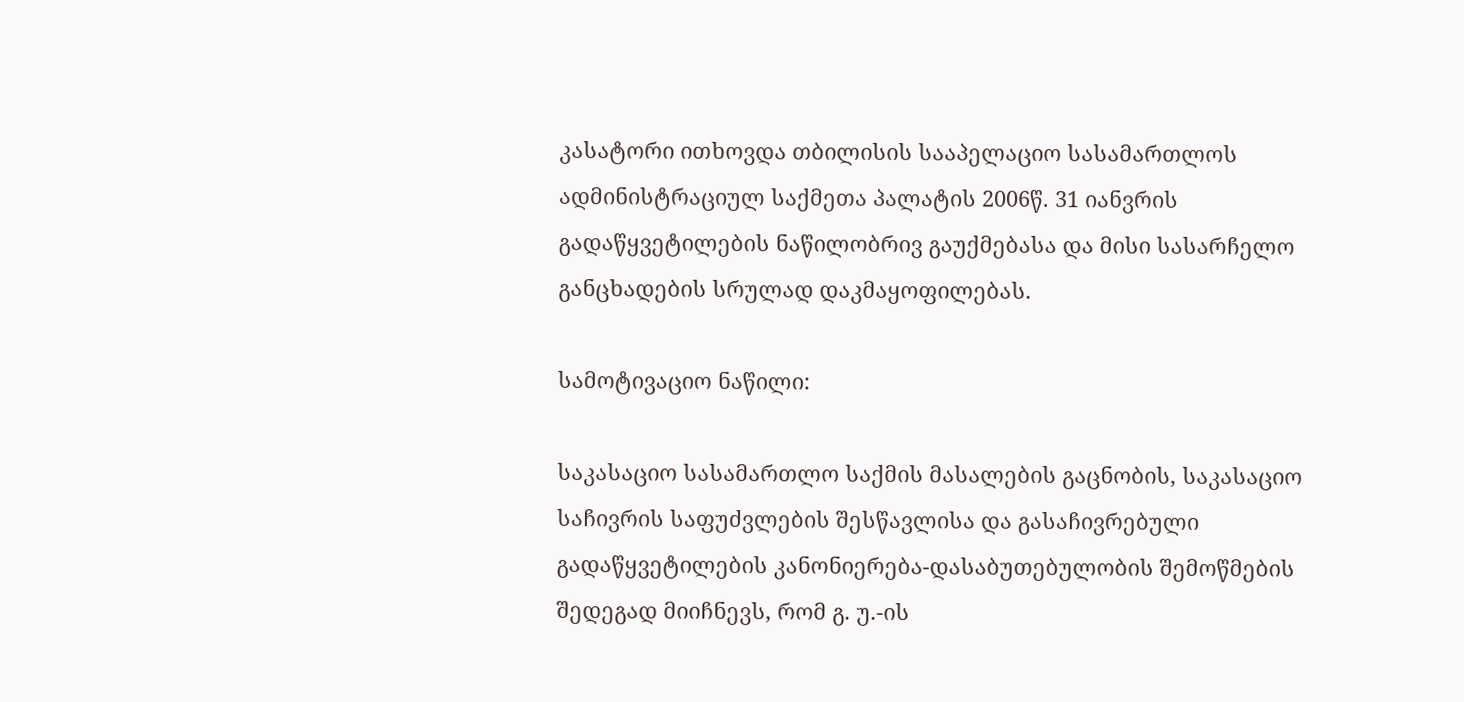კასატორი ითხოვდა თბილისის სააპელაციო სასამართლოს ადმინისტრაციულ საქმეთა პალატის 2006წ. 31 იანვრის გადაწყვეტილების ნაწილობრივ გაუქმებასა და მისი სასარჩელო განცხადების სრულად დაკმაყოფილებას.

სამოტივაციო ნაწილი:

საკასაციო სასამართლო საქმის მასალების გაცნობის, საკასაციო საჩივრის საფუძვლების შესწავლისა და გასაჩივრებული გადაწყვეტილების კანონიერება-დასაბუთებულობის შემოწმების შედეგად მიიჩნევს, რომ გ. უ.-ის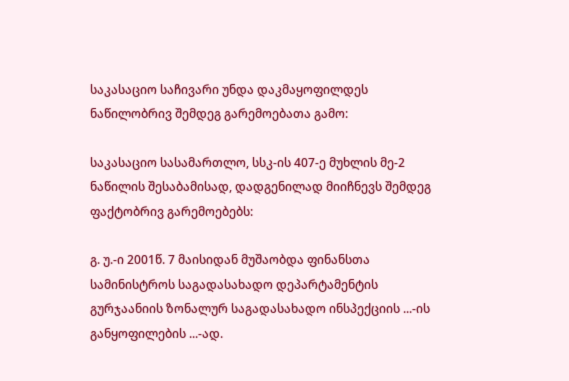საკასაციო საჩივარი უნდა დაკმაყოფილდეს ნაწილობრივ შემდეგ გარემოებათა გამო:

საკასაციო სასამართლო, სსკ-ის 407-ე მუხლის მე-2 ნაწილის შესაბამისად, დადგენილად მიიჩნევს შემდეგ ფაქტობრივ გარემოებებს:

გ. უ.-ი 2001წ. 7 მაისიდან მუშაობდა ფინანსთა სამინისტროს საგადასახადო დეპარტამენტის გურჯაანიის ზონალურ საგადასახადო ინსპექციის ...-ის განყოფილების ...-ად.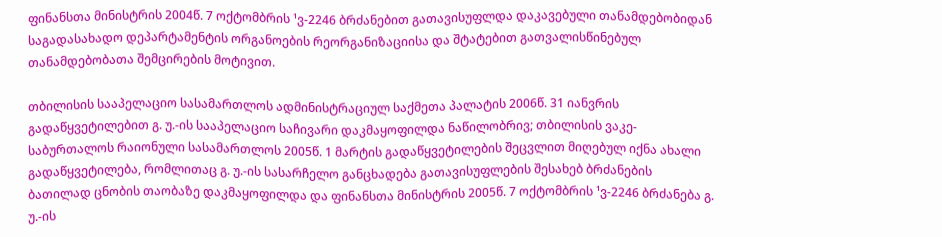ფინანსთა მინისტრის 2004წ. 7 ოქტომბრის ¹ვ-2246 ბრძანებით გათავისუფლდა დაკავებული თანამდებობიდან საგადასახადო დეპარტამენტის ორგანოების რეორგანიზაციისა და შტატებით გათვალისწინებულ თანამდებობათა შემცირების მოტივით.

თბილისის სააპელაციო სასამართლოს ადმინისტრაციულ საქმეთა პალატის 2006წ. 31 იანვრის გადაწყვეტილებით გ. უ.-ის სააპელაციო საჩივარი დაკმაყოფილდა ნაწილობრივ; თბილისის ვაკე-საბურთალოს რაიონული სასამართლოს 2005წ. 1 მარტის გადაწყვეტილების შეცვლით მიღებულ იქნა ახალი გადაწყვეტილება, რომლითაც გ. უ.-ის სასარჩელო განცხადება გათავისუფლების შესახებ ბრძანების ბათილად ცნობის თაობაზე დაკმაყოფილდა და ფინანსთა მინისტრის 2005წ. 7 ოქტომბრის ¹ვ-2246 ბრძანება გ. უ.-ის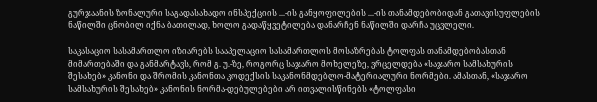გურჯაანის ზონალური საგადასახადო ინსპექციის ...-ის განყოფილების ...-ის თანამდებობიდან გათავისუფლების ნაწილში ცნობილ იქნა ბათილად, ხოლო გადაწყვეტილება დანარჩენ ნაწილში დარჩა უცვლელი.

საკასაციო სასამართლო იზიარებს სააპელაციო სასამართლოს მოსაზრებას ტოლფას თანამდებობასთან მიმართებაში და განმარტავს, რომ გ. უ.-ზე, როგორც საჯარო მოხელეზე, ვრცელდება «საჯარო სამსახურის შესახებ» კანონი და შრომის კანონთა კოდექსის საკანონმდებლო-მატერიალური ნორმები. ამასთან, «საჯარო სამსახურის შესახებ» კანონის ნორმა-დებულებები არ ითვალისწინებს «ტოლფასი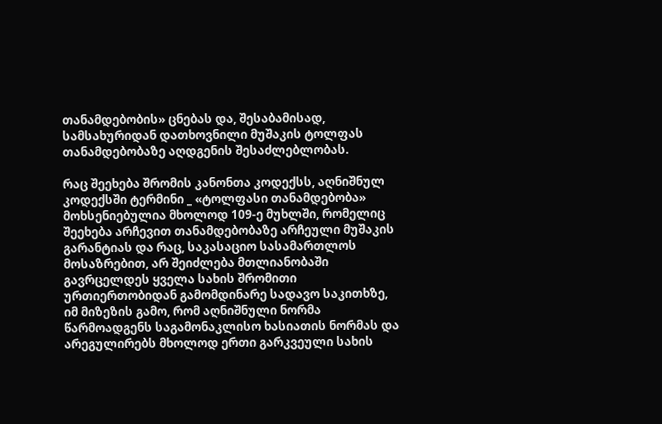თანამდებობის» ცნებას და, შესაბამისად, სამსახურიდან დათხოვნილი მუშაკის ტოლფას თანამდებობაზე აღდგენის შესაძლებლობას.

რაც შეეხება შრომის კანონთა კოდექსს, აღნიშნულ კოდექსში ტერმინი _ «ტოლფასი თანამდებობა» მოხსენიებულია მხოლოდ 109-ე მუხლში, რომელიც შეეხება არჩევით თანამდებობაზე არჩეული მუშაკის გარანტიას და რაც, საკასაციო სასამართლოს მოსაზრებით, არ შეიძლება მთლიანობაში გავრცელდეს ყველა სახის შრომითი ურთიერთობიდან გამომდინარე სადავო საკითხზე, იმ მიზეზის გამო, რომ აღნიშნული ნორმა წარმოადგენს საგამონაკლისო ხასიათის ნორმას და არეგულირებს მხოლოდ ერთი გარკვეული სახის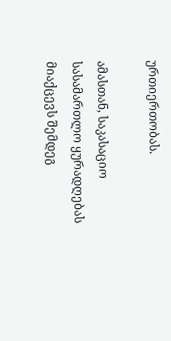ურთიერთობას.

ამასთან, საკასაციო სასამართლო ყურადღებას მიაქცევს შემდეგ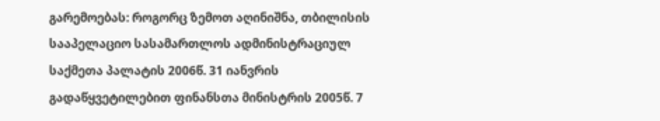გარემოებას: როგორც ზემოთ აღინიშნა, თბილისის სააპელაციო სასამართლოს ადმინისტრაციულ საქმეთა პალატის 2006წ. 31 იანვრის გადაწყვეტილებით ფინანსთა მინისტრის 2005წ. 7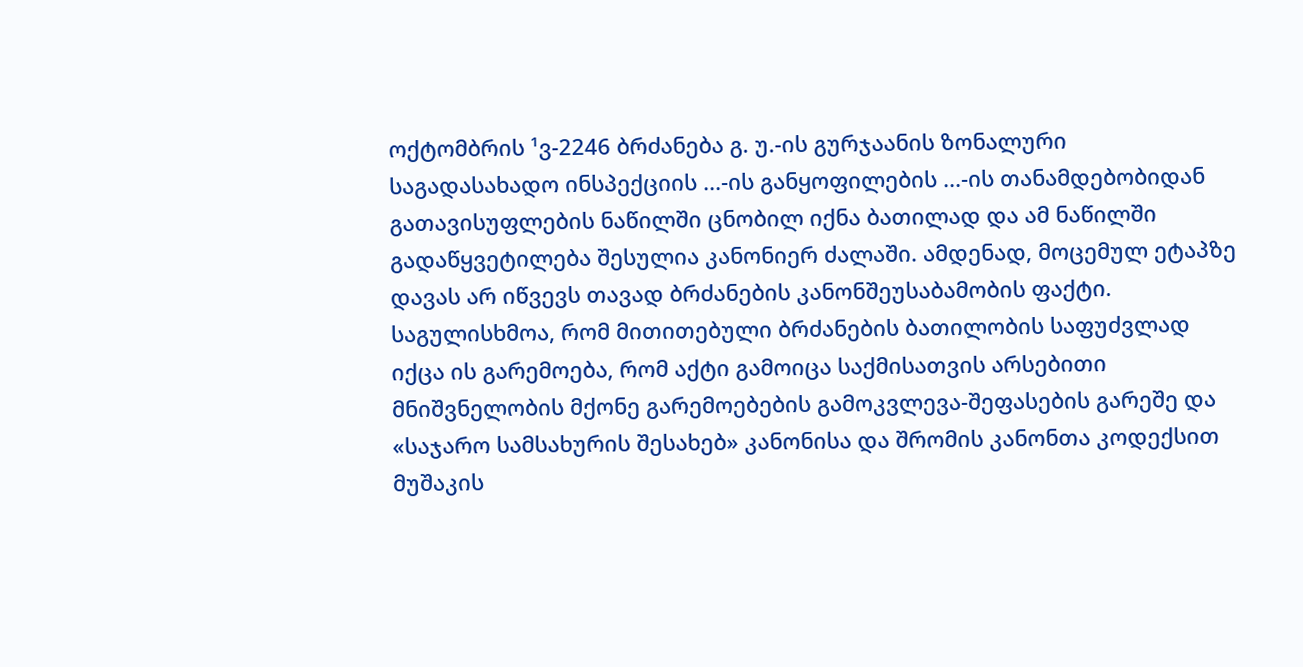ოქტომბრის ¹ვ-2246 ბრძანება გ. უ.-ის გურჯაანის ზონალური საგადასახადო ინსპექციის ...-ის განყოფილების ...-ის თანამდებობიდან გათავისუფლების ნაწილში ცნობილ იქნა ბათილად და ამ ნაწილში გადაწყვეტილება შესულია კანონიერ ძალაში. ამდენად, მოცემულ ეტაპზე დავას არ იწვევს თავად ბრძანების კანონშეუსაბამობის ფაქტი. საგულისხმოა, რომ მითითებული ბრძანების ბათილობის საფუძვლად იქცა ის გარემოება, რომ აქტი გამოიცა საქმისათვის არსებითი მნიშვნელობის მქონე გარემოებების გამოკვლევა-შეფასების გარეშე და «საჯარო სამსახურის შესახებ» კანონისა და შრომის კანონთა კოდექსით მუშაკის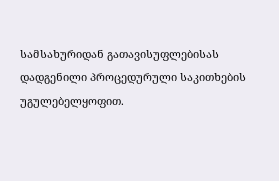სამსახურიდან გათავისუფლებისას დადგენილი პროცედურული საკითხების უგულებელყოფით.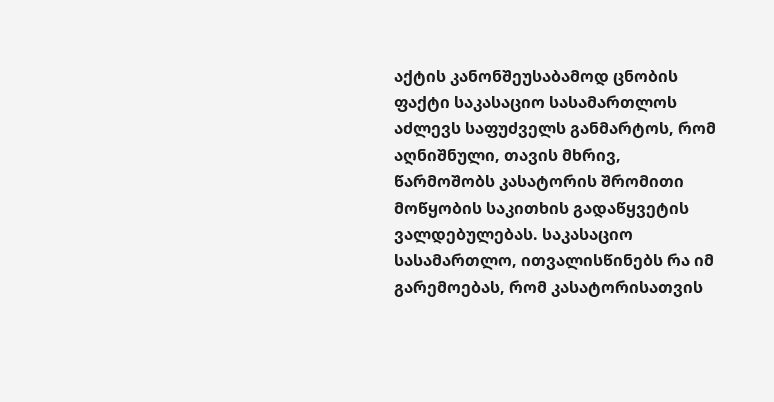აქტის კანონშეუსაბამოდ ცნობის ფაქტი საკასაციო სასამართლოს აძლევს საფუძველს განმარტოს, რომ აღნიშნული, თავის მხრივ, წარმოშობს კასატორის შრომითი მოწყობის საკითხის გადაწყვეტის ვალდებულებას. საკასაციო სასამართლო, ითვალისწინებს რა იმ გარემოებას, რომ კასატორისათვის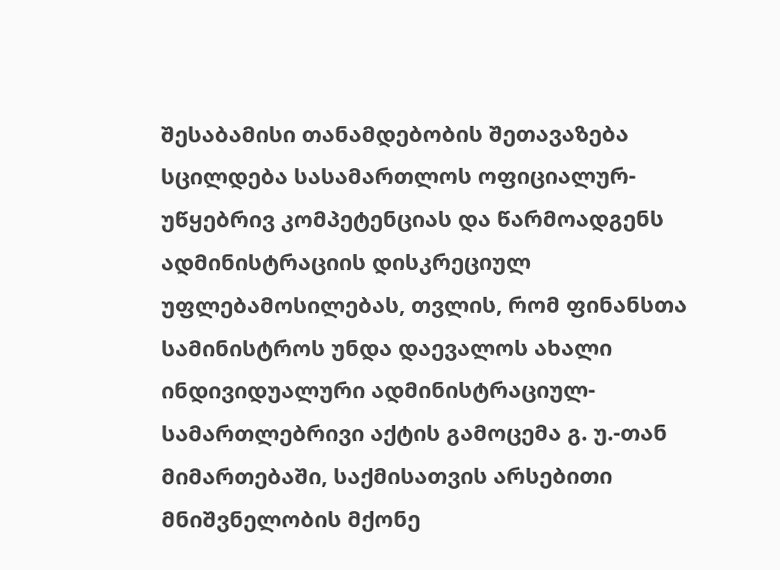შესაბამისი თანამდებობის შეთავაზება სცილდება სასამართლოს ოფიციალურ-უწყებრივ კომპეტენციას და წარმოადგენს ადმინისტრაციის დისკრეციულ უფლებამოსილებას, თვლის, რომ ფინანსთა სამინისტროს უნდა დაევალოს ახალი ინდივიდუალური ადმინისტრაციულ-სამართლებრივი აქტის გამოცემა გ. უ.-თან მიმართებაში, საქმისათვის არსებითი მნიშვნელობის მქონე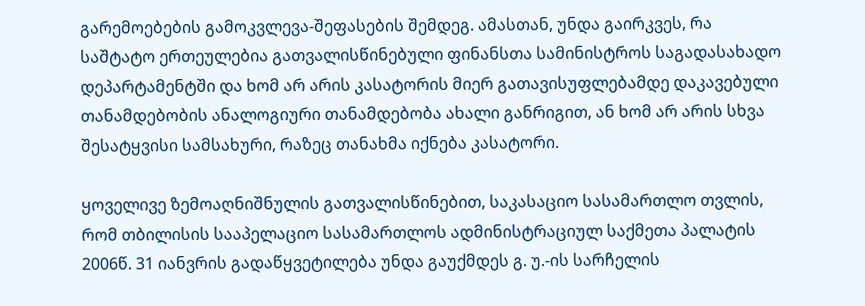გარემოებების გამოკვლევა-შეფასების შემდეგ. ამასთან, უნდა გაირკვეს, რა საშტატო ერთეულებია გათვალისწინებული ფინანსთა სამინისტროს საგადასახადო დეპარტამენტში და ხომ არ არის კასატორის მიერ გათავისუფლებამდე დაკავებული თანამდებობის ანალოგიური თანამდებობა ახალი განრიგით, ან ხომ არ არის სხვა შესატყვისი სამსახური, რაზეც თანახმა იქნება კასატორი.

ყოველივე ზემოაღნიშნულის გათვალისწინებით, საკასაციო სასამართლო თვლის, რომ თბილისის სააპელაციო სასამართლოს ადმინისტრაციულ საქმეთა პალატის 2006წ. 31 იანვრის გადაწყვეტილება უნდა გაუქმდეს გ. უ.-ის სარჩელის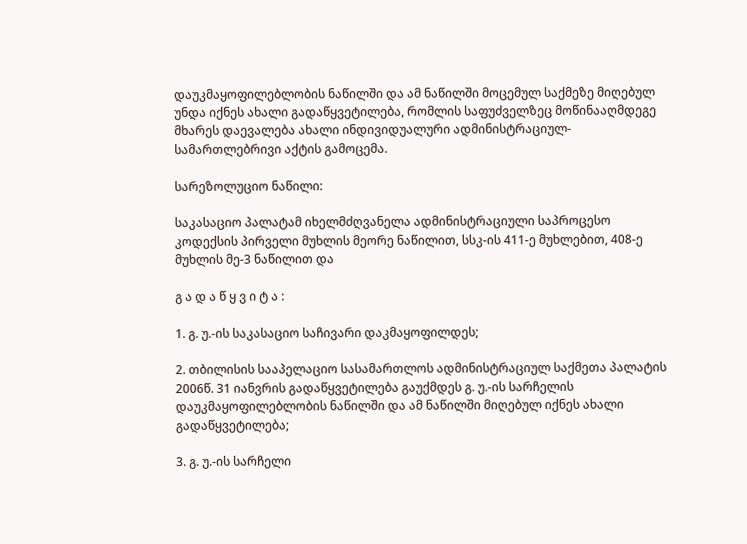დაუკმაყოფილებლობის ნაწილში და ამ ნაწილში მოცემულ საქმეზე მიღებულ უნდა იქნეს ახალი გადაწყვეტილება, რომლის საფუძველზეც მოწინააღმდეგე მხარეს დაევალება ახალი ინდივიდუალური ადმინისტრაციულ-სამართლებრივი აქტის გამოცემა.

სარეზოლუციო ნაწილი:

საკასაციო პალატამ იხელმძღვანელა ადმინისტრაციული საპროცესო კოდექსის პირველი მუხლის მეორე ნაწილით, სსკ-ის 411-ე მუხლებით, 408-ე მუხლის მე-3 ნაწილით და

გ ა დ ა წ ყ ვ ი ტ ა :

1. გ. უ.-ის საკასაციო საჩივარი დაკმაყოფილდეს;

2. თბილისის სააპელაციო სასამართლოს ადმინისტრაციულ საქმეთა პალატის 2006წ. 31 იანვრის გადაწყვეტილება გაუქმდეს გ. უ.-ის სარჩელის დაუკმაყოფილებლობის ნაწილში და ამ ნაწილში მიღებულ იქნეს ახალი გადაწყვეტილება;

3. გ. უ.-ის სარჩელი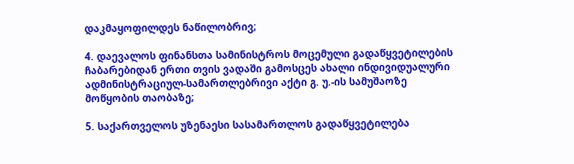დაკმაყოფილდეს ნაწილობრივ;

4. დაევალოს ფინანსთა სამინისტროს მოცემული გადაწყვეტილების ჩაბარებიდან ერთი თვის ვადაში გამოსცეს ახალი ინდივიდუალური ადმინისტრაციულ-სამართლებრივი აქტი გ. უ.-ის სამუშაოზე მოწყობის თაობაზე;

5. საქართველოს უზენაესი სასამართლოს გადაწყვეტილება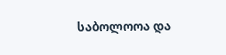საბოლოოა და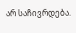არ საჩივრდება.